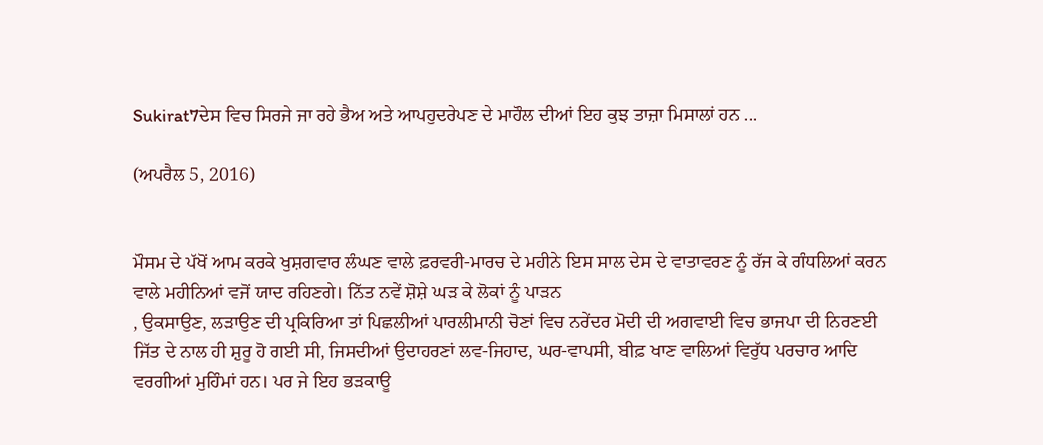Sukirat7ਦੇਸ ਵਿਚ ਸਿਰਜੇ ਜਾ ਰਹੇ ਭੈਅ ਅਤੇ ਆਪਹੁਦਰੇਪਣ ਦੇ ਮਾਹੌਲ ਦੀਆਂ ਇਹ ਕੁਝ ਤਾਜ਼ਾ ਮਿਸਾਲਾਂ ਹਨ ...

(ਅਪਰੈਲ 5, 2016)


ਮੌਸਮ ਦੇ ਪੱਖੋਂ ਆਮ ਕਰਕੇ ਖੁਸ਼ਗਵਾਰ ਲੰਘਣ ਵਾਲੇ ਫ਼ਰਵਰੀ-ਮਾਰਚ ਦੇ ਮਹੀਨੇ ਇਸ ਸਾਲ ਦੇਸ ਦੇ ਵਾਤਾਵਰਣ ਨੂੰ ਰੱਜ ਕੇ ਗੰਧਲਿਆਂ ਕਰਨ ਵਾਲੇ ਮਹੀਨਿਆਂ ਵਜੋਂ ਯਾਦ ਰਹਿਣਗੇ। ਨਿੱਤ ਨਵੇਂ ਸ਼ੋਸ਼ੇ ਘੜ ਕੇ ਲੋਕਾਂ ਨੂੰ ਪਾੜਨ
, ਉਕਸਾਉਣ, ਲੜਾਉਣ ਦੀ ਪ੍ਰਕਿਰਿਆ ਤਾਂ ਪਿਛਲੀਆਂ ਪਾਰਲੀਮਾਨੀ ਚੋਣਾਂ ਵਿਚ ਨਰੇਂਦਰ ਮੋਦੀ ਦੀ ਅਗਵਾਈ ਵਿਚ ਭਾਜਪਾ ਦੀ ਨਿਰਣਈ ਜਿੱਤ ਦੇ ਨਾਲ ਹੀ ਸ਼ੁਰੂ ਹੋ ਗਈ ਸੀ, ਜਿਸਦੀਆਂ ਉਦਾਹਰਣਾਂ ਲਵ-ਜਿਹਾਦ, ਘਰ-ਵਾਪਸੀ, ਬੀਫ਼ ਖਾਣ ਵਾਲਿਆਂ ਵਿਰੁੱਧ ਪਰਚਾਰ ਆਦਿ ਵਰਗੀਆਂ ਮੁਹਿੰਮਾਂ ਹਨ। ਪਰ ਜੇ ਇਹ ਭੜਕਾਊ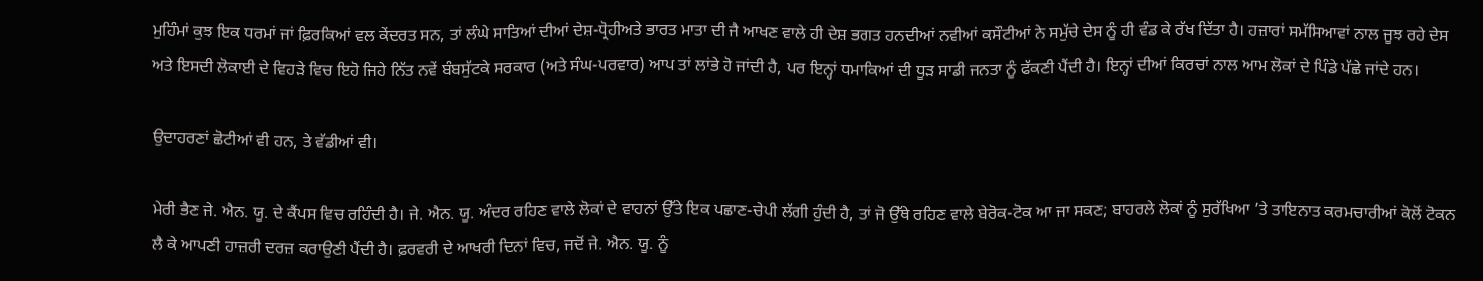ਮੁਹਿੰਮਾਂ ਕੁਝ ਇਕ ਧਰਮਾਂ ਜਾਂ ਫ਼ਿਰਕਿਆਂ ਵਲ ਕੇਂਦਰਤ ਸਨ, ਤਾਂ ਲੰਘੇ ਸਾਤਿਆਂ ਦੀਆਂ ਦੇਸ਼-ਧ੍ਰੋਹੀਅਤੇ ਭਾਰਤ ਮਾਤਾ ਦੀ ਜੈ ਆਖਣ ਵਾਲੇ ਹੀ ਦੇਸ਼ ਭਗਤ ਹਨਦੀਆਂ ਨਵੀਆਂ ਕਸੌਟੀਆਂ ਨੇ ਸਮੁੱਚੇ ਦੇਸ ਨੂੰ ਹੀ ਵੰਡ ਕੇ ਰੱਖ ਦਿੱਤਾ ਹੈ। ਹਜ਼ਾਰਾਂ ਸਮੱਸਿਆਵਾਂ ਨਾਲ ਜੂਝ ਰਹੇ ਦੇਸ ਅਤੇ ਇਸਦੀ ਲੋਕਾਈ ਦੇ ਵਿਹੜੇ ਵਿਚ ਇਹੋ ਜਿਹੇ ਨਿੱਤ ਨਵੇਂ ਬੰਬਸੁੱਟਕੇ ਸਰਕਾਰ (ਅਤੇ ਸੰਘ-ਪਰਵਾਰ) ਆਪ ਤਾਂ ਲਾਂਭੇ ਹੋ ਜਾਂਦੀ ਹੈ, ਪਰ ਇਨ੍ਹਾਂ ਧਮਾਕਿਆਂ ਦੀ ਧੂੜ ਸਾਡੀ ਜਨਤਾ ਨੂੰ ਫੱਕਣੀ ਪੈਂਦੀ ਹੈ। ਇਨ੍ਹਾਂ ਦੀਆਂ ਕਿਰਚਾਂ ਨਾਲ ਆਮ ਲੋਕਾਂ ਦੇ ਪਿੰਡੇ ਪੱਛੇ ਜਾਂਦੇ ਹਨ।

ਉਦਾਹਰਣਾਂ ਛੋਟੀਆਂ ਵੀ ਹਨ, ਤੇ ਵੱਡੀਆਂ ਵੀ।

ਮੇਰੀ ਭੈਣ ਜੇ. ਐਨ. ਯੂ. ਦੇ ਕੈਂਪਸ ਵਿਚ ਰਹਿੰਦੀ ਹੈ। ਜੇ. ਐਨ. ਯੂ. ਅੰਦਰ ਰਹਿਣ ਵਾਲੇ ਲੋਕਾਂ ਦੇ ਵਾਹਨਾਂ ਉੱਤੇ ਇਕ ਪਛਾਣ-ਚੇਪੀ ਲੱਗੀ ਹੁੰਦੀ ਹੈ, ਤਾਂ ਜੋ ਉੱਥੇ ਰਹਿਣ ਵਾਲੇ ਬੇਰੋਕ-ਟੋਕ ਆ ਜਾ ਸਕਣ; ਬਾਹਰਲੇ ਲੋਕਾਂ ਨੂੰ ਸੁਰੱਖਿਆ ’ਤੇ ਤਾਇਨਾਤ ਕਰਮਚਾਰੀਆਂ ਕੋਲੋਂ ਟੋਕਨ ਲੈ ਕੇ ਆਪਣੀ ਹਾਜ਼ਰੀ ਦਰਜ਼ ਕਰਾਉਣੀ ਪੈਂਦੀ ਹੈ। ਫ਼ਰਵਰੀ ਦੇ ਆਖਰੀ ਦਿਨਾਂ ਵਿਚ, ਜਦੋਂ ਜੇ. ਐਨ. ਯੂ. ਨੂੰ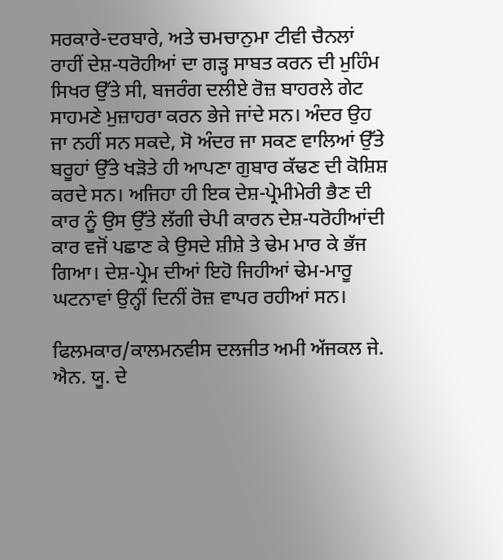ਸਰਕਾਰੇ-ਦਰਬਾਰੇ, ਅਤੇ ਚਮਚਾਨੁਮਾ ਟੀਵੀ ਚੈਨਲਾਂ ਰਾਹੀਂ ਦੇਸ਼-ਧਰੋਹੀਆਂ ਦਾ ਗੜ੍ਹ ਸਾਬਤ ਕਰਨ ਦੀ ਮੁਹਿੰਮ ਸਿਖਰ ਉੱਤੇ ਸੀ, ਬਜਰੰਗ ਦਲੀਏ ਰੋਜ਼ ਬਾਹਰਲੇ ਗੇਟ ਸਾਹਮਣੇ ਮੁਜ਼ਾਹਰਾ ਕਰਨ ਭੇਜੇ ਜਾਂਦੇ ਸਨ। ਅੰਦਰ ਉਹ ਜਾ ਨਹੀਂ ਸਨ ਸਕਦੇ, ਸੋ ਅੰਦਰ ਜਾ ਸਕਣ ਵਾਲਿਆਂ ਉੱਤੇ ਬਰੂਹਾਂ ਉੱਤੇ ਖੜੋਤੇ ਹੀ ਆਪਣਾ ਗੁਬਾਰ ਕੱਢਣ ਦੀ ਕੋਸ਼ਿਸ਼ ਕਰਦੇ ਸਨ। ਅਜਿਹਾ ਹੀ ਇਕ ਦੇਸ਼-ਪ੍ਰੇਮੀਮੇਰੀ ਭੈਣ ਦੀ ਕਾਰ ਨੂੰ ਉਸ ਉੱਤੇ ਲੱਗੀ ਚੇਪੀ ਕਾਰਨ ਦੇਸ਼-ਧਰੋਹੀਆਂਦੀ ਕਾਰ ਵਜੋਂ ਪਛਾਣ ਕੇ ਉਸਦੇ ਸ਼ੀਸ਼ੇ ਤੇ ਢੇਮ ਮਾਰ ਕੇ ਭੱਜ ਗਿਆ। ਦੇਸ਼-ਪ੍ਰੇਮ ਦੀਆਂ ਇਹੋ ਜਿਹੀਆਂ ਢੇਮ-ਮਾਰੂ ਘਟਨਾਵਾਂ ਉਨ੍ਹੀਂ ਦਿਨੀਂ ਰੋਜ਼ ਵਾਪਰ ਰਹੀਆਂ ਸਨ।

ਫਿਲਮਕਾਰ/ਕਾਲਮਨਵੀਸ ਦਲਜੀਤ ਅਮੀ ਅੱਜਕਲ ਜੇ. ਐਨ. ਯੂ. ਦੇ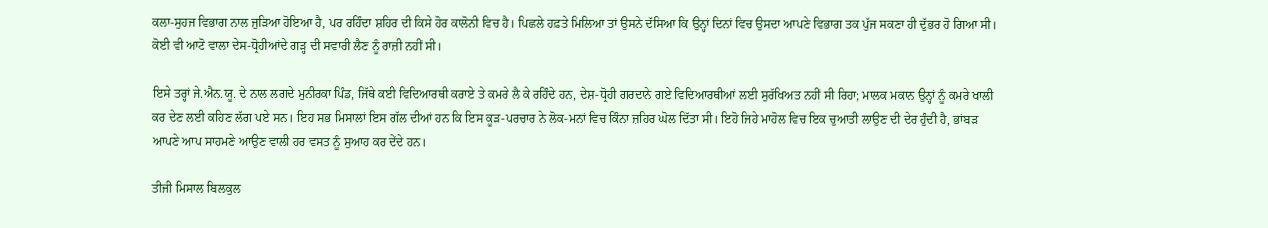ਕਲਾ-ਸੁਹਜ ਵਿਭਾਗ ਨਾਲ ਜੁੜਿਆ ਹੋਇਆ ਹੈ, ਪਰ ਰਹਿੰਦਾ ਸ਼ਹਿਰ ਦੀ ਕਿਸੇ ਹੋਰ ਕਾਲੋਨੀ ਵਿਚ ਹੈ। ਪਿਛਲੇ ਹਫ਼ਤੇ ਮਿਲਿਆ ਤਾਂ ਉਸਨੇ ਦੱਸਿਆ ਕਿ ਉਨ੍ਹਾਂ ਦਿਨਾਂ ਵਿਚ ਉਸਦਾ ਆਪਣੇ ਵਿਭਾਗ ਤਕ ਪੁੱਜ ਸਕਣਾ ਹੀ ਦੁੱਭਰ ਹੋ ਗਿਆ ਸੀ। ਕੋਈ ਵੀ ਆਟੋ ਵਾਲਾ ਦੇਸ-ਧ੍ਰੋਹੀਆਂਦੇ ਗੜ੍ਹ ਦੀ ਸਵਾਰੀ ਲੈਣ ਨੂੰ ਰਾਜ਼ੀ ਨਹੀਂ ਸੀ।

ਇਸੇ ਤਰ੍ਹਾਂ ਜੇ.ਐਨ.ਯੂ. ਦੇ ਨਾਲ ਲਗਦੇ ਮੁਨੀਰਕਾ ਪਿੰਡ, ਜਿੱਥੇ ਕਈ ਵਿਦਿਆਰਥੀ ਕਰਾਏ ਤੇ ਕਮਰੇ ਲੈ ਕੇ ਰਹਿੰਦੇ ਹਨ, ਦੇਸ਼-ਧ੍ਰੋਹੀ ਗਰਦਾਨੇ ਗਏ ਵਿਦਿਆਰਥੀਆਂ ਲਈ ਸੁਰੱਖਿਅਤ ਨਹੀਂ ਸੀ ਰਿਹਾ; ਮਾਲਕ ਮਕਾਨ ਉਨ੍ਹਾਂ ਨੂੰ ਕਮਰੇ ਖਾਲੀ ਕਰ ਦੇਣ ਲਈ ਕਹਿਣ ਲੱਗ ਪਏ ਸਨ। ਇਹ ਸਭ ਮਿਸਾਲਾਂ ਇਸ ਗੱਲ ਦੀਆਂ ਹਨ ਕਿ ਇਸ ਕੂੜ-ਪਰਚਾਰ ਨੇ ਲੋਕ-ਮਨਾਂ ਵਿਚ ਕਿੰਨਾ ਜ਼ਹਿਰ ਘੋਲ ਦਿੱਤਾ ਸੀ। ਇਹੋ ਜਿਹੇ ਮਾਹੋਲ ਵਿਚ ਇਕ ਚੁਆਤੀ ਲਾਉਣ ਦੀ ਦੇਰ ਹੁੰਦੀ ਹੈ, ਭਾਂਬੜ ਆਪਣੇ ਆਪ ਸਾਹਮਣੇ ਆਉਣ ਵਾਲੀ ਹਰ ਵਸਤ ਨੂੰ ਸੁਆਹ ਕਰ ਦੇਂਦੇ ਹਨ।

ਤੀਜੀ ਮਿਸਾਲ ਬਿਲਕੁਲ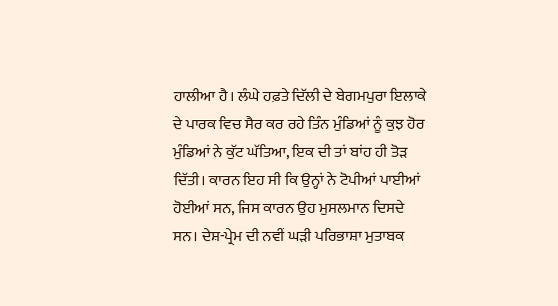ਹਾਲੀਆ ਹੈ। ਲੰਘੇ ਹਫ਼ਤੇ ਦਿੱਲੀ ਦੇ ਬੇਗਮਪੁਰਾ ਇਲਾਕੇ ਦੇ ਪਾਰਕ ਵਿਚ ਸੈਰ ਕਰ ਰਹੇ ਤਿੰਨ ਮੁੰਡਿਆਂ ਨੂੰ ਕੁਝ ਹੋਰ ਮੁੰਡਿਆਂ ਨੇ ਕੁੱਟ ਘੱਤਿਆ, ਇਕ ਦੀ ਤਾਂ ਬਾਂਹ ਹੀ ਤੋੜ ਦਿੱਤੀ। ਕਾਰਨ ਇਹ ਸੀ ਕਿ ਉਨ੍ਹਾਂ ਨੇ ਟੋਪੀਆਂ ਪਾਈਆਂ ਹੋਈਆਂ ਸਨ, ਜਿਸ ਕਾਰਨ ਉਹ ਮੁਸਲਮਾਨ ਦਿਸਦੇ ਸਨ। ਦੇਸ਼-ਪ੍ਰੇਮ ਦੀ ਨਵੀਂ ਘੜੀ ਪਰਿਭਾਸ਼ਾ ਮੁਤਾਬਕ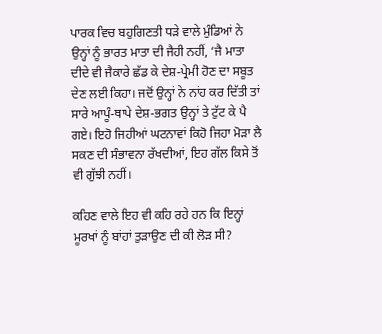ਪਾਰਕ ਵਿਚ ਬਹੁਗਿਣਤੀ ਧੜੇ ਵਾਲੇ ਮੁੰਡਿਆਂ ਨੇ ਉਨ੍ਹਾਂ ਨੂੰ ਭਾਰਤ ਮਾਤਾ ਦੀ ਜੈਹੀ ਨਹੀਂ, ‘ਜੈ ਮਾਤਾ ਦੀਦੇ ਵੀ ਜੈਕਾਰੇ ਛੱਡ ਕੇ ਦੇਸ਼-ਪ੍ਰੇਮੀ ਹੋਣ ਦਾ ਸਬੂਤ ਦੇਣ ਲਈ ਕਿਹਾ। ਜਦੋਂ ਉਨ੍ਹਾਂ ਨੇ ਨਾਂਹ ਕਰ ਦਿੱਤੀ ਤਾਂ ਸਾਰੇ ਆਪੂੰ-ਥਾਪੇ ਦੇਸ਼-ਭਗਤ ਉਨ੍ਹਾਂ ਤੇ ਟੁੱਟ ਕੇ ਪੈ ਗਏ। ਇਹੋ ਜਿਹੀਆਂ ਘਟਨਾਵਾਂ ਕਿਹੋ ਜਿਹਾ ਮੋੜਾ ਲੈ ਸਕਣ ਦੀ ਸੰਭਾਵਨਾ ਰੱਖਦੀਆਂ, ਇਹ ਗੱਲ ਕਿਸੇ ਤੋਂ ਵੀ ਗੁੱਝੀ ਨਹੀਂ।

ਕਹਿਣ ਵਾਲੇ ਇਹ ਵੀ ਕਹਿ ਰਹੇ ਹਨ ਕਿ ਇਨ੍ਹਾਂ ਮੂਰਖਾਂ ਨੂੰ ਬਾਂਹਾਂ ਤੁੜਾਉਣ ਦੀ ਕੀ ਲੋੜ ਸੀ?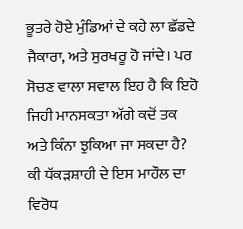ਭੂਤਰੇ ਹੋਏ ਮੁੰਡਿਆਂ ਦੇ ਕਹੇ ਲਾ ਛੱਡਦੇ ਜੈਕਾਰਾ, ਅਤੇ ਸੁਰਖਰੂ ਹੋ ਜਾਂਦੇ। ਪਰ ਸੋਚਣ ਵਾਲਾ ਸਵਾਲ ਇਹ ਹੈ ਕਿ ਇਹੋ ਜਿਹੀ ਮਾਨਸਕਤਾ ਅੱਗੇ ਕਦੋਂ ਤਕ ਅਤੇ ਕਿੰਨਾ ਝੁਕਿਆ ਜਾ ਸਕਦਾ ਹੈ? ਕੀ ਧੱਕੜਸ਼ਾਹੀ ਦੇ ਇਸ ਮਾਹੌਲ ਦਾ ਵਿਰੋਧ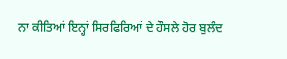ਨਾ ਕੀਤਿਆਂ ਇਨ੍ਹਾਂ ਸਿਰਫਿਰਿਆਂ ਦੇ ਹੌਸਲੇ ਹੋਰ ਬੁਲੰਦ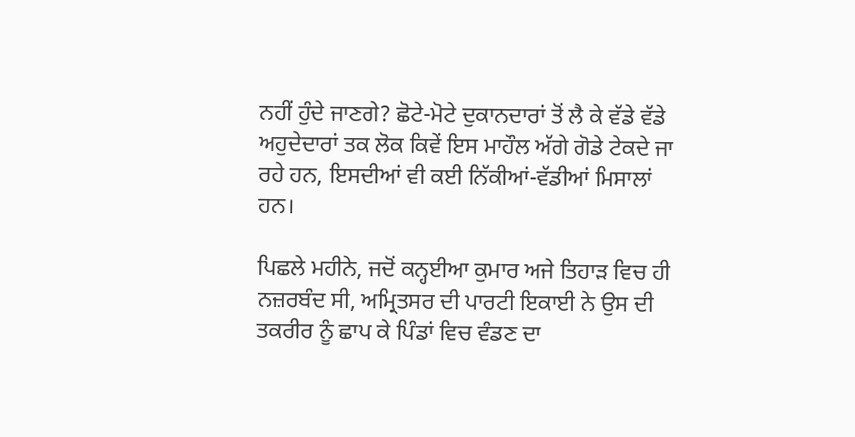ਨਹੀਂ ਹੁੰਦੇ ਜਾਣਗੇ? ਛੋਟੇ-ਮੋਟੇ ਦੁਕਾਨਦਾਰਾਂ ਤੋਂ ਲੈ ਕੇ ਵੱਡੇ ਵੱਡੇ ਅਹੁਦੇਦਾਰਾਂ ਤਕ ਲੋਕ ਕਿਵੇਂ ਇਸ ਮਾਹੌਲ ਅੱਗੇ ਗੋਡੇ ਟੇਕਦੇ ਜਾ ਰਹੇ ਹਨ, ਇਸਦੀਆਂ ਵੀ ਕਈ ਨਿੱਕੀਆਂ-ਵੱਡੀਆਂ ਮਿਸਾਲਾਂ ਹਨ।

ਪਿਛਲੇ ਮਹੀਨੇ, ਜਦੋਂ ਕਨ੍ਹਈਆ ਕੁਮਾਰ ਅਜੇ ਤਿਹਾੜ ਵਿਚ ਹੀ ਨਜ਼ਰਬੰਦ ਸੀ, ਅਮ੍ਰਿਤਸਰ ਦੀ ਪਾਰਟੀ ਇਕਾਈ ਨੇ ਉਸ ਦੀ ਤਕਰੀਰ ਨੂੰ ਛਾਪ ਕੇ ਪਿੰਡਾਂ ਵਿਚ ਵੰਡਣ ਦਾ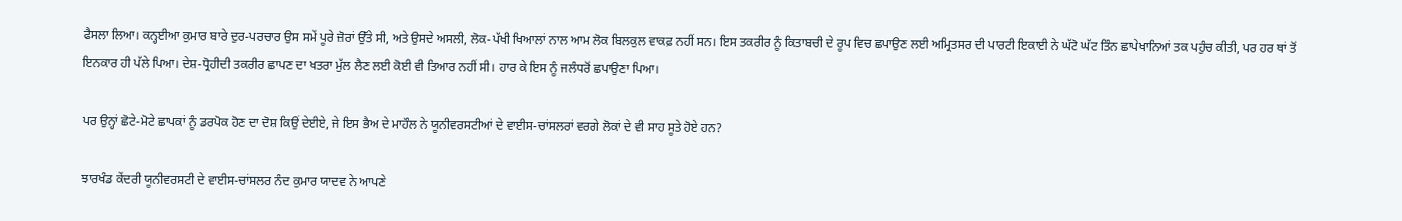ਫੈਸਲਾ ਲਿਆ। ਕਨ੍ਹਈਆ ਕੁਮਾਰ ਬਾਰੇ ਦੁਰ-ਪਰਚਾਰ ਉਸ ਸਮੇਂ ਪੂਰੇ ਜ਼ੋਰਾਂ ਉੱਤੇ ਸੀ, ਅਤੇ ਉਸਦੇ ਅਸਲੀ, ਲੋਕ-ਪੱਖੀ ਖਿਆਲਾਂ ਨਾਲ ਆਮ ਲੋਕ ਬਿਲਕੁਲ ਵਾਕਫ਼ ਨਹੀਂ ਸਨ। ਇਸ ਤਕਰੀਰ ਨੂੰ ਕਿਤਾਬਚੀ ਦੇ ਰੂਪ ਵਿਚ ਛਪਾਉਣ ਲਈ ਅਮ੍ਰਿਤਸਰ ਦੀ ਪਾਰਟੀ ਇਕਾਈ ਨੇ ਘੱਟੋ ਘੱਟ ਤਿੰਨ ਛਾਪੇਖਾਨਿਆਂ ਤਕ ਪਹੁੰਚ ਕੀਤੀ, ਪਰ ਹਰ ਥਾਂ ਤੋਂ ਇਨਕਾਰ ਹੀ ਪੱਲੇ ਪਿਆ। ਦੇਸ਼-ਧ੍ਰੋਹੀਦੀ ਤਕਰੀਰ ਛਾਪਣ ਦਾ ਖਤਰਾ ਮੁੱਲ ਲੈਣ ਲਈ ਕੋਈ ਵੀ ਤਿਆਰ ਨਹੀਂ ਸੀ। ਹਾਰ ਕੇ ਇਸ ਨੂੰ ਜਲੰਧਰੋਂ ਛਪਾਉਣਾ ਪਿਆ।

ਪਰ ਉਨ੍ਹਾਂ ਛੋਟੇ-ਮੋਟੇ ਛਾਪਕਾਂ ਨੂੰ ਡਰਪੋਕ ਹੋਣ ਦਾ ਦੋਸ਼ ਕਿਉਂ ਦੇਈਏ, ਜੇ ਇਸ ਭੈਅ ਦੇ ਮਾਹੌਲ ਨੇ ਯੂਨੀਵਰਸਟੀਆਂ ਦੇ ਵਾਈਸ-ਚਾਂਸਲਰਾਂ ਵਰਗੇ ਲੋਕਾਂ ਦੇ ਵੀ ਸਾਹ ਸੂਤੇ ਹੋਏ ਹਨ?

ਝਾਰਖੰਡ ਕੇਂਦਰੀ ਯੂਨੀਵਰਸਟੀ ਦੇ ਵਾਈਸ-ਚਾਂਸਲਰ ਨੰਦ ਕੁਮਾਰ ਯਾਦਵ ਨੇ ਆਪਣੇ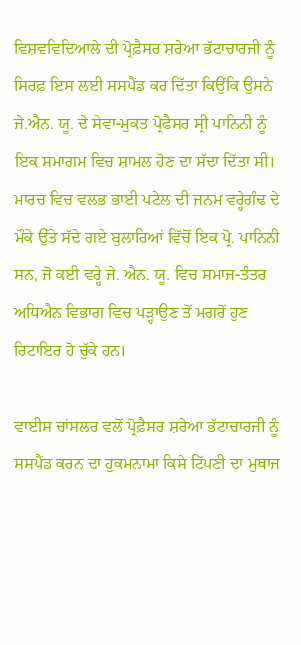ਵਿਸ਼ਵਵਿਦਿਆਲੇ ਦੀ ਪ੍ਰੋਫ਼ੈਸਰ ਸ਼ਰੇਆ ਭੱਟਾਚਾਰਜੀ ਨੂੰ ਸਿਰਫ਼ ਇਸ ਲਈ ਸਸਪੈਂਡ ਕਰ ਦਿੱਤਾ ਕਿਉਂਕਿ ਉਸਨੇ ਜੇ.ਐਨ. ਯੂ. ਦੇ ਸੇਵਾ-ਮੁਕਤ ਪ੍ਰੋਫੈਸਰ ਸ੍ਰੀ ਪਾਨਿਨੀ ਨੂੰ ਇਕ ਸਮਾਗਮ ਵਿਚ ਸ਼ਾਮਲ ਹੋਣ ਦਾ ਸੱਦਾ ਦਿੱਤਾ ਸੀ। ਮਾਰਚ ਵਿਚ ਵਲਭ ਭਾਈ ਪਟੇਲ ਦੀ ਜਨਮ ਵਰ੍ਹੇਗੰਢ ਦੇ ਮੌਕੇ ਉੱਤੇ ਸੱਦੇ ਗਏ ਬੁਲਾਰਿਆਂ ਵਿੱਚੋਂ ਇਕ ਪ੍ਰੋ. ਪਾਨਿਨੀ ਸਨ, ਜੋ ਕਈ ਵਰ੍ਹੇ ਜੇ. ਐਨ. ਯੂ. ਵਿਚ ਸਮਾਜ-ਤੰਤਰ ਅਧਿਐਨ ਵਿਭਾਗ ਵਿਚ ਪੜ੍ਹਾਉਣ ਤੋਂ ਮਗਰੋਂ ਹੁਣ ਰਿਟਾਇਰ ਹੋ ਚੁੱਕੇ ਹਨ।

ਵਾਈਸ ਚਾਂਸਲਰ ਵਲੋਂ ਪ੍ਰੋਫ਼ੈਸਰ ਸ਼ਰੇਆ ਭੱਟਾਚਾਰਜੀ ਨੂੰ ਸਸਪੈਂਡ ਕਰਨ ਦਾ ਹੁਕਮਨਾਮਾ ਕਿਸੇ ਟਿੱਪਣੀ ਦਾ ਮੁਥਾਜ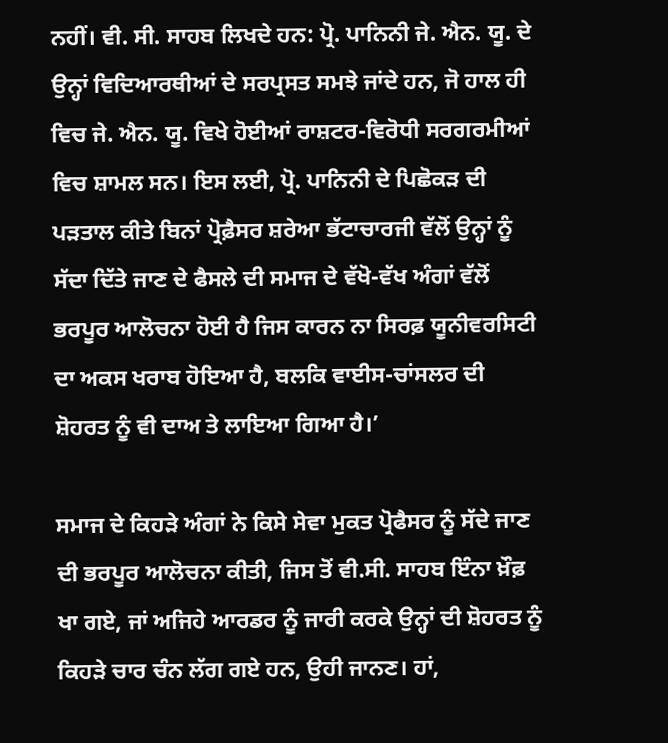ਨਹੀਂ। ਵੀ. ਸੀ. ਸਾਹਬ ਲਿਖਦੇ ਹਨ: ਪ੍ਰੋ. ਪਾਨਿਨੀ ਜੇ. ਐਨ. ਯੂ. ਦੇ ਉਨ੍ਹਾਂ ਵਿਦਿਆਰਥੀਆਂ ਦੇ ਸਰਪ੍ਰਸਤ ਸਮਝੇ ਜਾਂਦੇ ਹਨ, ਜੋ ਹਾਲ ਹੀ ਵਿਚ ਜੇ. ਐਨ. ਯੂ. ਵਿਖੇ ਹੋਈਆਂ ਰਾਸ਼ਟਰ-ਵਿਰੋਧੀ ਸਰਗਰਮੀਆਂ ਵਿਚ ਸ਼ਾਮਲ ਸਨ। ਇਸ ਲਈ, ਪ੍ਰੋ. ਪਾਨਿਨੀ ਦੇ ਪਿਛੋਕੜ ਦੀ ਪੜਤਾਲ ਕੀਤੇ ਬਿਨਾਂ ਪ੍ਰੋਫ਼ੈਸਰ ਸ਼ਰੇਆ ਭੱਟਾਚਾਰਜੀ ਵੱਲੋਂ ਉਨ੍ਹਾਂ ਨੂੰ ਸੱਦਾ ਦਿੱਤੇ ਜਾਣ ਦੇ ਫੈਸਲੇ ਦੀ ਸਮਾਜ ਦੇ ਵੱਖੋ-ਵੱਖ ਅੰਗਾਂ ਵੱਲੋਂ ਭਰਪੂਰ ਆਲੋਚਨਾ ਹੋਈ ਹੈ ਜਿਸ ਕਾਰਨ ਨਾ ਸਿਰਫ਼ ਯੂਨੀਵਰਸਿਟੀ ਦਾ ਅਕਸ ਖਰਾਬ ਹੋਇਆ ਹੈ, ਬਲਕਿ ਵਾਈਸ-ਚਾਂਸਲਰ ਦੀ ਸ਼ੋਹਰਤ ਨੂੰ ਵੀ ਦਾਅ ਤੇ ਲਾਇਆ ਗਿਆ ਹੈ।’

ਸਮਾਜ ਦੇ ਕਿਹੜੇ ਅੰਗਾਂ ਨੇ ਕਿਸੇ ਸੇਵਾ ਮੁਕਤ ਪ੍ਰੋਫੈਸਰ ਨੂੰ ਸੱਦੇ ਜਾਣ ਦੀ ਭਰਪੂਰ ਆਲੋਚਨਾ ਕੀਤੀ, ਜਿਸ ਤੋਂ ਵੀ.ਸੀ. ਸਾਹਬ ਇੰਨਾ ਖ਼ੌਫ਼ ਖਾ ਗਏ, ਜਾਂ ਅਜਿਹੇ ਆਰਡਰ ਨੂੰ ਜਾਰੀ ਕਰਕੇ ਉਨ੍ਹਾਂ ਦੀ ਸ਼ੋਹਰਤ ਨੂੰ ਕਿਹੜੇ ਚਾਰ ਚੰਨ ਲੱਗ ਗਏ ਹਨ, ਉਹੀ ਜਾਨਣ। ਹਾਂ,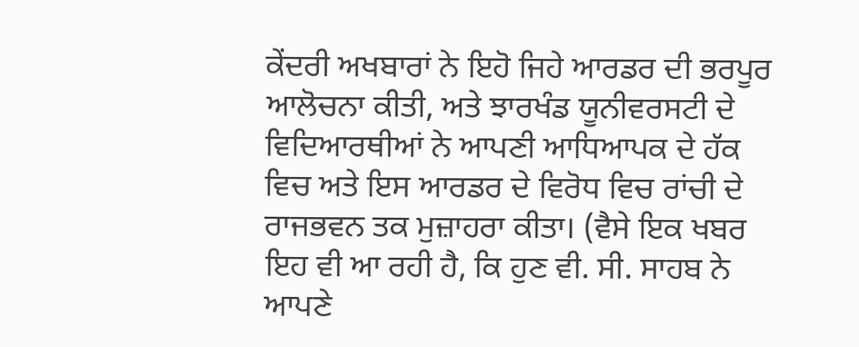ਕੇਂਦਰੀ ਅਖਬਾਰਾਂ ਨੇ ਇਹੋ ਜਿਹੇ ਆਰਡਰ ਦੀ ਭਰਪੂਰ ਆਲੋਚਨਾ ਕੀਤੀ, ਅਤੇ ਝਾਰਖੰਡ ਯੂਨੀਵਰਸਟੀ ਦੇ ਵਿਦਿਆਰਥੀਆਂ ਨੇ ਆਪਣੀ ਆਧਿਆਪਕ ਦੇ ਹੱਕ ਵਿਚ ਅਤੇ ਇਸ ਆਰਡਰ ਦੇ ਵਿਰੋਧ ਵਿਚ ਰਾਂਚੀ ਦੇ ਰਾਜਭਵਨ ਤਕ ਮੁਜ਼ਾਹਰਾ ਕੀਤਾ। (ਵੈਸੇ ਇਕ ਖਬਰ ਇਹ ਵੀ ਆ ਰਹੀ ਹੈ, ਕਿ ਹੁਣ ਵੀ. ਸੀ. ਸਾਹਬ ਨੇ ਆਪਣੇ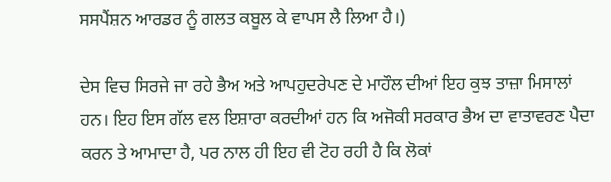ਸਸਪੈਂਸ਼ਨ ਆਰਡਰ ਨੂੰ ਗਲਤ ਕਬੂਲ ਕੇ ਵਾਪਸ ਲੈ ਲਿਆ ਹੈ।)

ਦੇਸ ਵਿਚ ਸਿਰਜੇ ਜਾ ਰਹੇ ਭੈਅ ਅਤੇ ਆਪਹੁਦਰੇਪਣ ਦੇ ਮਾਹੌਲ ਦੀਆਂ ਇਹ ਕੁਝ ਤਾਜ਼ਾ ਮਿਸਾਲਾਂ ਹਨ। ਇਹ ਇਸ ਗੱਲ ਵਲ ਇਸ਼ਾਰਾ ਕਰਦੀਆਂ ਹਨ ਕਿ ਅਜੋਕੀ ਸਰਕਾਰ ਭੈਅ ਦਾ ਵਾਤਾਵਰਣ ਪੈਦਾ ਕਰਨ ਤੇ ਆਮਾਦਾ ਹੈ, ਪਰ ਨਾਲ ਹੀ ਇਹ ਵੀ ਟੋਹ ਰਹੀ ਹੈ ਕਿ ਲੋਕਾਂ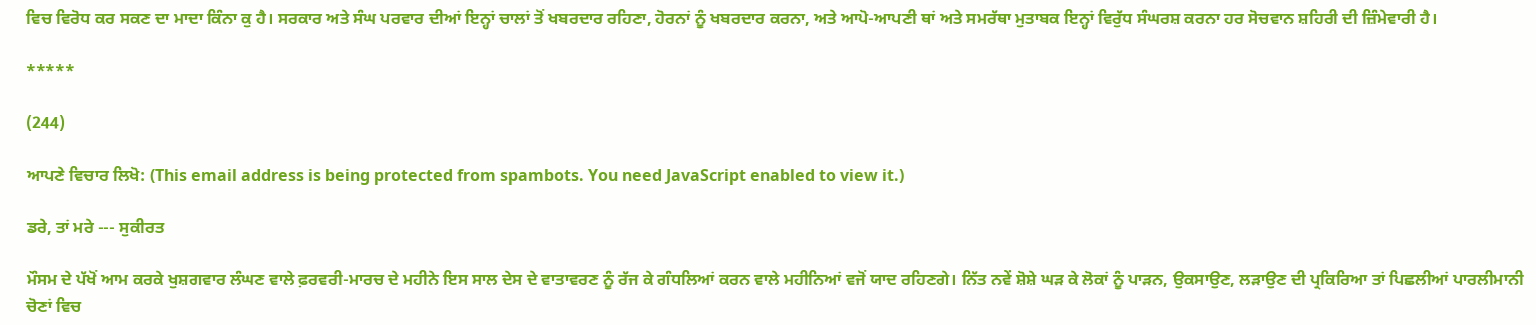ਵਿਚ ਵਿਰੋਧ ਕਰ ਸਕਣ ਦਾ ਮਾਦਾ ਕਿੰਨਾ ਕੁ ਹੈ। ਸਰਕਾਰ ਅਤੇ ਸੰਘ ਪਰਵਾਰ ਦੀਆਂ ਇਨ੍ਹਾਂ ਚਾਲਾਂ ਤੋਂ ਖਬਰਦਾਰ ਰਹਿਣਾ, ਹੋਰਨਾਂ ਨੂੰ ਖਬਰਦਾਰ ਕਰਨਾ, ਅਤੇ ਆਪੋ-ਆਪਣੀ ਥਾਂ ਅਤੇ ਸਮਰੱਥਾ ਮੁਤਾਬਕ ਇਨ੍ਹਾਂ ਵਿਰੁੱਧ ਸੰਘਰਸ਼ ਕਰਨਾ ਹਰ ਸੋਚਵਾਨ ਸ਼ਹਿਰੀ ਦੀ ਜ਼ਿੰਮੇਵਾਰੀ ਹੈ।

*****

(244)

ਆਪਣੇ ਵਿਚਾਰ ਲਿਖੋ: (This email address is being protected from spambots. You need JavaScript enabled to view it.)

ਡਰੇ, ਤਾਂ ਮਰੇ --- ਸੁਕੀਰਤ

ਮੌਸਮ ਦੇ ਪੱਖੋਂ ਆਮ ਕਰਕੇ ਖੁਸ਼ਗਵਾਰ ਲੰਘਣ ਵਾਲੇ ਫ਼ਰਵਰੀ-ਮਾਰਚ ਦੇ ਮਹੀਨੇ ਇਸ ਸਾਲ ਦੇਸ ਦੇ ਵਾਤਾਵਰਣ ਨੂੰ ਰੱਜ ਕੇ ਗੰਧਲਿਆਂ ਕਰਨ ਵਾਲੇ ਮਹੀਨਿਆਂ ਵਜੋਂ ਯਾਦ ਰਹਿਣਗੇ। ਨਿੱਤ ਨਵੇਂ ਸ਼ੋਸ਼ੇ ਘੜ ਕੇ ਲੋਕਾਂ ਨੂੰ ਪਾੜਨ, ਉਕਸਾਉਣ, ਲੜਾਉਣ ਦੀ ਪ੍ਰਕਿਰਿਆ ਤਾਂ ਪਿਛਲੀਆਂ ਪਾਰਲੀਮਾਨੀ ਚੋਣਾਂ ਵਿਚ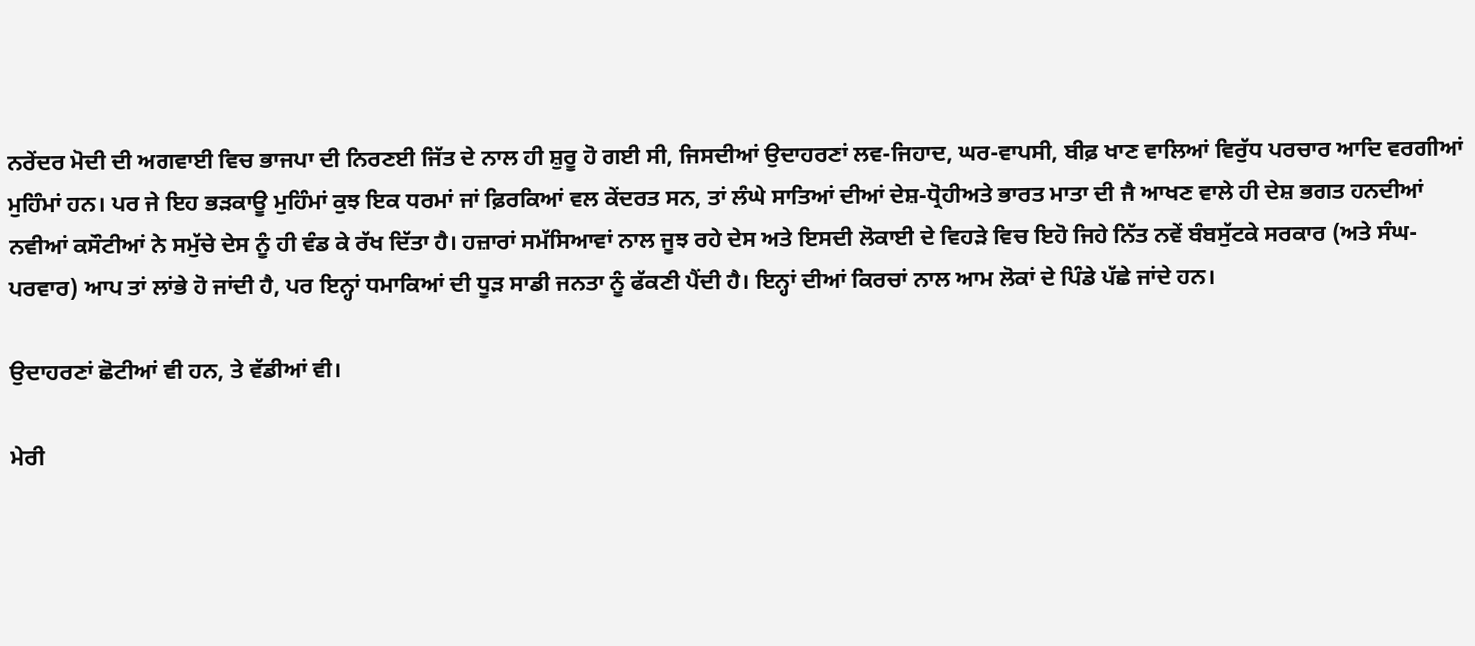ਨਰੇਂਦਰ ਮੋਦੀ ਦੀ ਅਗਵਾਈ ਵਿਚ ਭਾਜਪਾ ਦੀ ਨਿਰਣਈ ਜਿੱਤ ਦੇ ਨਾਲ ਹੀ ਸ਼ੁਰੂ ਹੋ ਗਈ ਸੀ, ਜਿਸਦੀਆਂ ਉਦਾਹਰਣਾਂ ਲਵ-ਜਿਹਾਦ, ਘਰ-ਵਾਪਸੀ, ਬੀਫ਼ ਖਾਣ ਵਾਲਿਆਂ ਵਿਰੁੱਧ ਪਰਚਾਰ ਆਦਿ ਵਰਗੀਆਂ ਮੁਹਿੰਮਾਂ ਹਨ। ਪਰ ਜੇ ਇਹ ਭੜਕਾਊ ਮੁਹਿੰਮਾਂ ਕੁਝ ਇਕ ਧਰਮਾਂ ਜਾਂ ਫ਼ਿਰਕਿਆਂ ਵਲ ਕੇਂਦਰਤ ਸਨ, ਤਾਂ ਲੰਘੇ ਸਾਤਿਆਂ ਦੀਆਂ ਦੇਸ਼-ਧ੍ਰੋਹੀਅਤੇ ਭਾਰਤ ਮਾਤਾ ਦੀ ਜੈ ਆਖਣ ਵਾਲੇ ਹੀ ਦੇਸ਼ ਭਗਤ ਹਨਦੀਆਂ ਨਵੀਆਂ ਕਸੌਟੀਆਂ ਨੇ ਸਮੁੱਚੇ ਦੇਸ ਨੂੰ ਹੀ ਵੰਡ ਕੇ ਰੱਖ ਦਿੱਤਾ ਹੈ। ਹਜ਼ਾਰਾਂ ਸਮੱਸਿਆਵਾਂ ਨਾਲ ਜੂਝ ਰਹੇ ਦੇਸ ਅਤੇ ਇਸਦੀ ਲੋਕਾਈ ਦੇ ਵਿਹੜੇ ਵਿਚ ਇਹੋ ਜਿਹੇ ਨਿੱਤ ਨਵੇਂ ਬੰਬਸੁੱਟਕੇ ਸਰਕਾਰ (ਅਤੇ ਸੰਘ-ਪਰਵਾਰ) ਆਪ ਤਾਂ ਲਾਂਭੇ ਹੋ ਜਾਂਦੀ ਹੈ, ਪਰ ਇਨ੍ਹਾਂ ਧਮਾਕਿਆਂ ਦੀ ਧੂੜ ਸਾਡੀ ਜਨਤਾ ਨੂੰ ਫੱਕਣੀ ਪੈਂਦੀ ਹੈ। ਇਨ੍ਹਾਂ ਦੀਆਂ ਕਿਰਚਾਂ ਨਾਲ ਆਮ ਲੋਕਾਂ ਦੇ ਪਿੰਡੇ ਪੱਛੇ ਜਾਂਦੇ ਹਨ।

ਉਦਾਹਰਣਾਂ ਛੋਟੀਆਂ ਵੀ ਹਨ, ਤੇ ਵੱਡੀਆਂ ਵੀ।

ਮੇਰੀ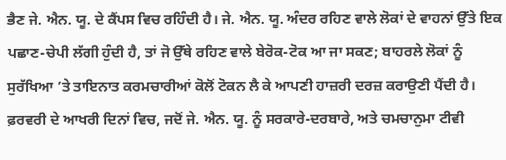ਭੈਣ ਜੇ. ਐਨ. ਯੂ. ਦੇ ਕੈਂਪਸ ਵਿਚ ਰਹਿੰਦੀ ਹੈ। ਜੇ. ਐਨ. ਯੂ. ਅੰਦਰ ਰਹਿਣ ਵਾਲੇ ਲੋਕਾਂ ਦੇ ਵਾਹਨਾਂ ਉੱਤੇ ਇਕ ਪਛਾਣ-ਚੇਪੀ ਲੱਗੀ ਹੁੰਦੀ ਹੈ, ਤਾਂ ਜੋ ਉੱਥੇ ਰਹਿਣ ਵਾਲੇ ਬੇਰੋਕ-ਟੋਕ ਆ ਜਾ ਸਕਣ; ਬਾਹਰਲੇ ਲੋਕਾਂ ਨੂੰ ਸੁਰੱਖਿਆ ’ਤੇ ਤਾਇਨਾਤ ਕਰਮਚਾਰੀਆਂ ਕੋਲੋਂ ਟੋਕਨ ਲੈ ਕੇ ਆਪਣੀ ਹਾਜ਼ਰੀ ਦਰਜ਼ ਕਰਾਉਣੀ ਪੈਂਦੀ ਹੈ। ਫ਼ਰਵਰੀ ਦੇ ਆਖਰੀ ਦਿਨਾਂ ਵਿਚ, ਜਦੋਂ ਜੇ. ਐਨ. ਯੂ. ਨੂੰ ਸਰਕਾਰੇ-ਦਰਬਾਰੇ, ਅਤੇ ਚਮਚਾਨੁਮਾ ਟੀਵੀ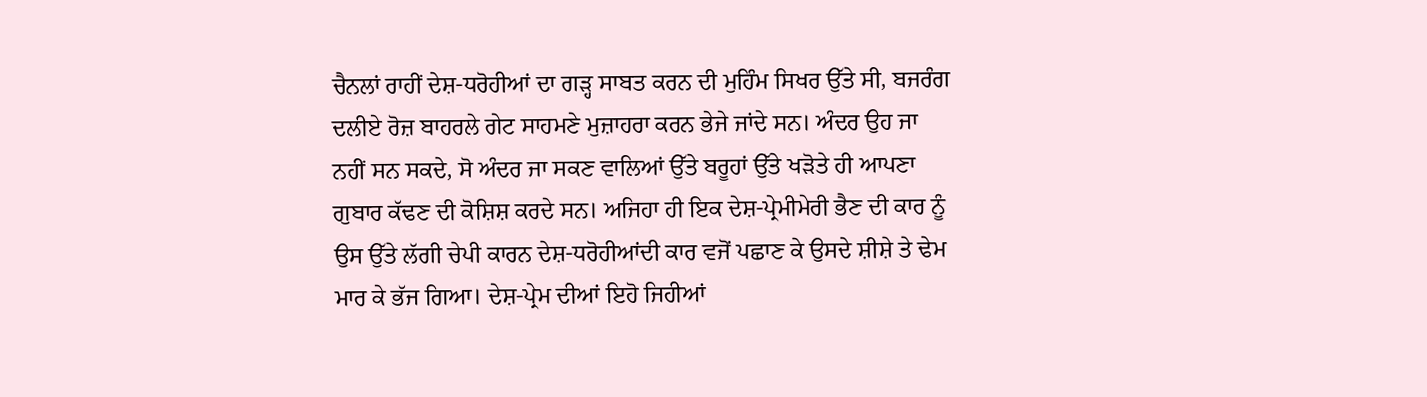ਚੈਨਲਾਂ ਰਾਹੀਂ ਦੇਸ਼-ਧਰੋਹੀਆਂ ਦਾ ਗੜ੍ਹ ਸਾਬਤ ਕਰਨ ਦੀ ਮੁਹਿੰਮ ਸਿਖਰ ਉੱਤੇ ਸੀ, ਬਜਰੰਗ ਦਲੀਏ ਰੋਜ਼ ਬਾਹਰਲੇ ਗੇਟ ਸਾਹਮਣੇ ਮੁਜ਼ਾਹਰਾ ਕਰਨ ਭੇਜੇ ਜਾਂਦੇ ਸਨ। ਅੰਦਰ ਉਹ ਜਾ ਨਹੀਂ ਸਨ ਸਕਦੇ, ਸੋ ਅੰਦਰ ਜਾ ਸਕਣ ਵਾਲਿਆਂ ਉੱਤੇ ਬਰੂਹਾਂ ਉੱਤੇ ਖੜੋਤੇ ਹੀ ਆਪਣਾ ਗੁਬਾਰ ਕੱਢਣ ਦੀ ਕੋਸ਼ਿਸ਼ ਕਰਦੇ ਸਨ। ਅਜਿਹਾ ਹੀ ਇਕ ਦੇਸ਼-ਪ੍ਰੇਮੀਮੇਰੀ ਭੈਣ ਦੀ ਕਾਰ ਨੂੰ ਉਸ ਉੱਤੇ ਲੱਗੀ ਚੇਪੀ ਕਾਰਨ ਦੇਸ਼-ਧਰੋਹੀਆਂਦੀ ਕਾਰ ਵਜੋਂ ਪਛਾਣ ਕੇ ਉਸਦੇ ਸ਼ੀਸ਼ੇ ਤੇ ਢੇਮ ਮਾਰ ਕੇ ਭੱਜ ਗਿਆ। ਦੇਸ਼-ਪ੍ਰੇਮ ਦੀਆਂ ਇਹੋ ਜਿਹੀਆਂ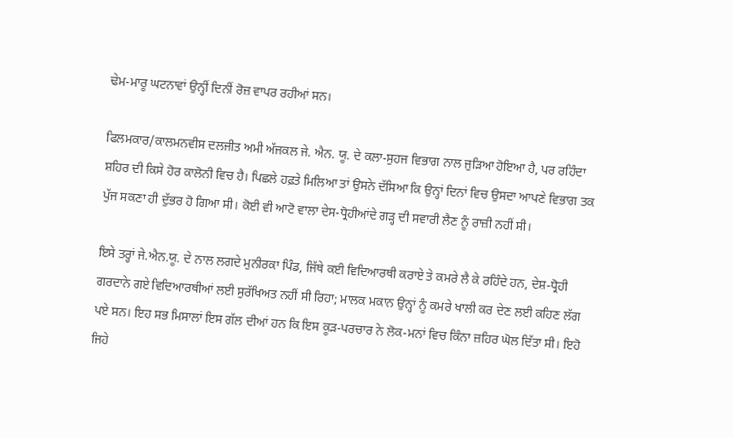ਢੇਮ-ਮਾਰੂ ਘਟਨਾਵਾਂ ਉਨ੍ਹੀਂ ਦਿਨੀਂ ਰੋਜ਼ ਵਾਪਰ ਰਹੀਆਂ ਸਨ।

ਫਿਲਮਕਾਰ/ਕਾਲਮਨਵੀਸ ਦਲਜੀਤ ਅਮੀ ਅੱਜਕਲ ਜੇ. ਐਨ. ਯੂ. ਦੇ ਕਲਾ-ਸੁਹਜ ਵਿਭਾਗ ਨਾਲ ਜੁੜਿਆ ਹੋਇਆ ਹੈ, ਪਰ ਰਹਿੰਦਾ ਸ਼ਹਿਰ ਦੀ ਕਿਸੇ ਹੋਰ ਕਾਲੋਨੀ ਵਿਚ ਹੈ। ਪਿਛਲੇ ਹਫ਼ਤੇ ਮਿਲਿਆ ਤਾਂ ਉਸਨੇ ਦੱਸਿਆ ਕਿ ਉਨ੍ਹਾਂ ਦਿਨਾਂ ਵਿਚ ਉਸਦਾ ਆਪਣੇ ਵਿਭਾਗ ਤਕ ਪੁੱਜ ਸਕਣਾ ਹੀ ਦੁੱਭਰ ਹੋ ਗਿਆ ਸੀ। ਕੋਈ ਵੀ ਆਟੋ ਵਾਲਾ ਦੇਸ-ਧ੍ਰੋਹੀਆਂਦੇ ਗੜ੍ਹ ਦੀ ਸਵਾਰੀ ਲੈਣ ਨੂੰ ਰਾਜ਼ੀ ਨਹੀਂ ਸੀ।

ਇਸੇ ਤਰ੍ਹਾਂ ਜੇ.ਐਨ.ਯੂ. ਦੇ ਨਾਲ ਲਗਦੇ ਮੁਨੀਰਕਾ ਪਿੰਡ, ਜਿੱਥੇ ਕਈ ਵਿਦਿਆਰਥੀ ਕਰਾਏ ਤੇ ਕਮਰੇ ਲੈ ਕੇ ਰਹਿੰਦੇ ਹਨ, ਦੇਸ਼-ਧ੍ਰੋਹੀ ਗਰਦਾਨੇ ਗਏ ਵਿਦਿਆਰਥੀਆਂ ਲਈ ਸੁਰੱਖਿਅਤ ਨਹੀਂ ਸੀ ਰਿਹਾ; ਮਾਲਕ ਮਕਾਨ ਉਨ੍ਹਾਂ ਨੂੰ ਕਮਰੇ ਖਾਲੀ ਕਰ ਦੇਣ ਲਈ ਕਹਿਣ ਲੱਗ ਪਏ ਸਨ। ਇਹ ਸਭ ਮਿਸਾਲਾਂ ਇਸ ਗੱਲ ਦੀਆਂ ਹਨ ਕਿ ਇਸ ਕੂੜ-ਪਰਚਾਰ ਨੇ ਲੋਕ-ਮਨਾਂ ਵਿਚ ਕਿੰਨਾ ਜ਼ਹਿਰ ਘੋਲ ਦਿੱਤਾ ਸੀ। ਇਹੋ ਜਿਹੇ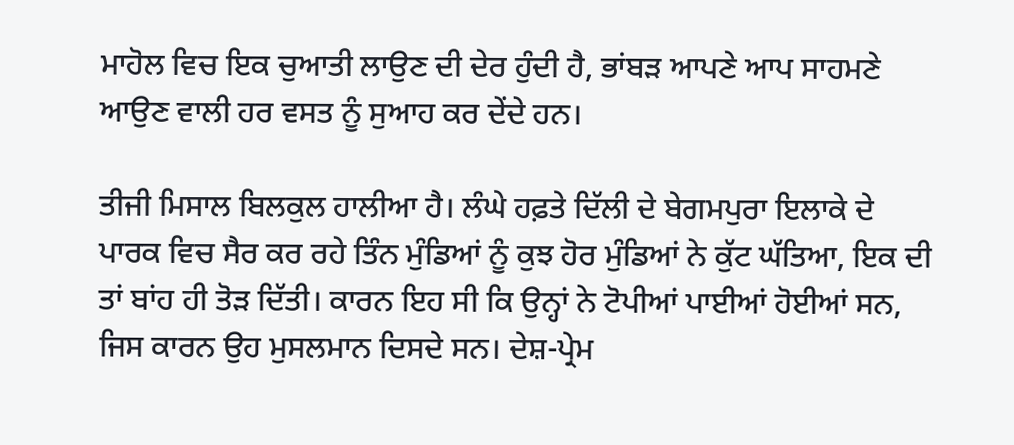ਮਾਹੋਲ ਵਿਚ ਇਕ ਚੁਆਤੀ ਲਾਉਣ ਦੀ ਦੇਰ ਹੁੰਦੀ ਹੈ, ਭਾਂਬੜ ਆਪਣੇ ਆਪ ਸਾਹਮਣੇ ਆਉਣ ਵਾਲੀ ਹਰ ਵਸਤ ਨੂੰ ਸੁਆਹ ਕਰ ਦੇਂਦੇ ਹਨ।

ਤੀਜੀ ਮਿਸਾਲ ਬਿਲਕੁਲ ਹਾਲੀਆ ਹੈ। ਲੰਘੇ ਹਫ਼ਤੇ ਦਿੱਲੀ ਦੇ ਬੇਗਮਪੁਰਾ ਇਲਾਕੇ ਦੇ ਪਾਰਕ ਵਿਚ ਸੈਰ ਕਰ ਰਹੇ ਤਿੰਨ ਮੁੰਡਿਆਂ ਨੂੰ ਕੁਝ ਹੋਰ ਮੁੰਡਿਆਂ ਨੇ ਕੁੱਟ ਘੱਤਿਆ, ਇਕ ਦੀ ਤਾਂ ਬਾਂਹ ਹੀ ਤੋੜ ਦਿੱਤੀ। ਕਾਰਨ ਇਹ ਸੀ ਕਿ ਉਨ੍ਹਾਂ ਨੇ ਟੋਪੀਆਂ ਪਾਈਆਂ ਹੋਈਆਂ ਸਨ, ਜਿਸ ਕਾਰਨ ਉਹ ਮੁਸਲਮਾਨ ਦਿਸਦੇ ਸਨ। ਦੇਸ਼-ਪ੍ਰੇਮ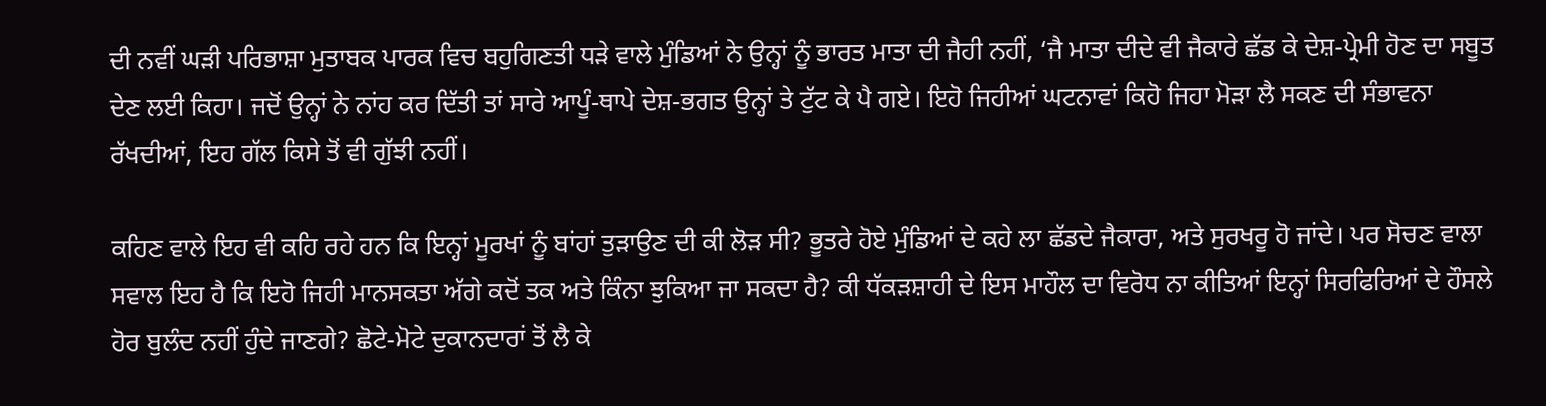ਦੀ ਨਵੀਂ ਘੜੀ ਪਰਿਭਾਸ਼ਾ ਮੁਤਾਬਕ ਪਾਰਕ ਵਿਚ ਬਹੁਗਿਣਤੀ ਧੜੇ ਵਾਲੇ ਮੁੰਡਿਆਂ ਨੇ ਉਨ੍ਹਾਂ ਨੂੰ ਭਾਰਤ ਮਾਤਾ ਦੀ ਜੈਹੀ ਨਹੀਂ, ‘ਜੈ ਮਾਤਾ ਦੀਦੇ ਵੀ ਜੈਕਾਰੇ ਛੱਡ ਕੇ ਦੇਸ਼-ਪ੍ਰੇਮੀ ਹੋਣ ਦਾ ਸਬੂਤ ਦੇਣ ਲਈ ਕਿਹਾ। ਜਦੋਂ ਉਨ੍ਹਾਂ ਨੇ ਨਾਂਹ ਕਰ ਦਿੱਤੀ ਤਾਂ ਸਾਰੇ ਆਪੂੰ-ਥਾਪੇ ਦੇਸ਼-ਭਗਤ ਉਨ੍ਹਾਂ ਤੇ ਟੁੱਟ ਕੇ ਪੈ ਗਏ। ਇਹੋ ਜਿਹੀਆਂ ਘਟਨਾਵਾਂ ਕਿਹੋ ਜਿਹਾ ਮੋੜਾ ਲੈ ਸਕਣ ਦੀ ਸੰਭਾਵਨਾ ਰੱਖਦੀਆਂ, ਇਹ ਗੱਲ ਕਿਸੇ ਤੋਂ ਵੀ ਗੁੱਝੀ ਨਹੀਂ।

ਕਹਿਣ ਵਾਲੇ ਇਹ ਵੀ ਕਹਿ ਰਹੇ ਹਨ ਕਿ ਇਨ੍ਹਾਂ ਮੂਰਖਾਂ ਨੂੰ ਬਾਂਹਾਂ ਤੁੜਾਉਣ ਦੀ ਕੀ ਲੋੜ ਸੀ? ਭੂਤਰੇ ਹੋਏ ਮੁੰਡਿਆਂ ਦੇ ਕਹੇ ਲਾ ਛੱਡਦੇ ਜੈਕਾਰਾ, ਅਤੇ ਸੁਰਖਰੂ ਹੋ ਜਾਂਦੇ। ਪਰ ਸੋਚਣ ਵਾਲਾ ਸਵਾਲ ਇਹ ਹੈ ਕਿ ਇਹੋ ਜਿਹੀ ਮਾਨਸਕਤਾ ਅੱਗੇ ਕਦੋਂ ਤਕ ਅਤੇ ਕਿੰਨਾ ਝੁਕਿਆ ਜਾ ਸਕਦਾ ਹੈ? ਕੀ ਧੱਕੜਸ਼ਾਹੀ ਦੇ ਇਸ ਮਾਹੌਲ ਦਾ ਵਿਰੋਧ ਨਾ ਕੀਤਿਆਂ ਇਨ੍ਹਾਂ ਸਿਰਫਿਰਿਆਂ ਦੇ ਹੌਸਲੇ ਹੋਰ ਬੁਲੰਦ ਨਹੀਂ ਹੁੰਦੇ ਜਾਣਗੇ? ਛੋਟੇ-ਮੋਟੇ ਦੁਕਾਨਦਾਰਾਂ ਤੋਂ ਲੈ ਕੇ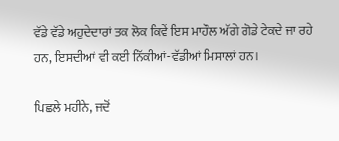ਵੱਡੇ ਵੱਡੇ ਅਹੁਦੇਦਾਰਾਂ ਤਕ ਲੋਕ ਕਿਵੇਂ ਇਸ ਮਾਹੌਲ ਅੱਗੇ ਗੋਡੇ ਟੇਕਦੇ ਜਾ ਰਹੇ ਹਨ, ਇਸਦੀਆਂ ਵੀ ਕਈ ਨਿੱਕੀਆਂ-ਵੱਡੀਆਂ ਮਿਸਾਲਾਂ ਹਨ।

ਪਿਛਲੇ ਮਹੀਨੇ, ਜਦੋਂ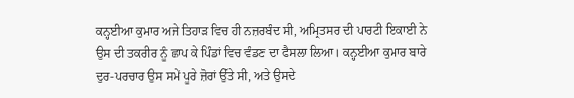ਕਨ੍ਹਈਆ ਕੁਮਾਰ ਅਜੇ ਤਿਹਾੜ ਵਿਚ ਹੀ ਨਜ਼ਰਬੰਦ ਸੀ, ਅਮ੍ਰਿਤਸਰ ਦੀ ਪਾਰਟੀ ਇਕਾਈ ਨੇ ਉਸ ਦੀ ਤਕਰੀਰ ਨੂੰ ਛਾਪ ਕੇ ਪਿੰਡਾਂ ਵਿਚ ਵੰਡਣ ਦਾ ਫੈਸਲਾ ਲਿਆ। ਕਨ੍ਹਈਆ ਕੁਮਾਰ ਬਾਰੇ ਦੁਰ-ਪਰਚਾਰ ਉਸ ਸਮੇਂ ਪੂਰੇ ਜ਼ੋਰਾਂ ਉੱਤੇ ਸੀ, ਅਤੇ ਉਸਦੇ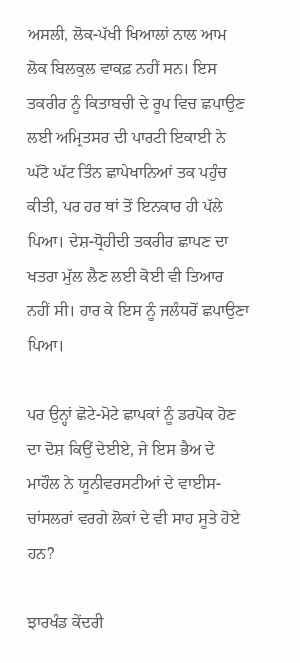ਅਸਲੀ, ਲੋਕ-ਪੱਖੀ ਖਿਆਲਾਂ ਨਾਲ ਆਮ ਲੋਕ ਬਿਲਕੁਲ ਵਾਕਫ਼ ਨਹੀਂ ਸਨ। ਇਸ ਤਕਰੀਰ ਨੂੰ ਕਿਤਾਬਚੀ ਦੇ ਰੂਪ ਵਿਚ ਛਪਾਉਣ ਲਈ ਅਮ੍ਰਿਤਸਰ ਦੀ ਪਾਰਟੀ ਇਕਾਈ ਨੇ ਘੱਟੋ ਘੱਟ ਤਿੰਨ ਛਾਪੇਖਾਨਿਆਂ ਤਕ ਪਹੁੰਚ ਕੀਤੀ, ਪਰ ਹਰ ਥਾਂ ਤੋਂ ਇਨਕਾਰ ਹੀ ਪੱਲੇ ਪਿਆ। ਦੇਸ਼-ਧ੍ਰੋਹੀਦੀ ਤਕਰੀਰ ਛਾਪਣ ਦਾ ਖਤਰਾ ਮੁੱਲ ਲੈਣ ਲਈ ਕੋਈ ਵੀ ਤਿਆਰ ਨਹੀਂ ਸੀ। ਹਾਰ ਕੇ ਇਸ ਨੂੰ ਜਲੰਧਰੋਂ ਛਪਾਉਣਾ ਪਿਆ।

ਪਰ ਉਨ੍ਹਾਂ ਛੋਟੇ-ਮੋਟੇ ਛਾਪਕਾਂ ਨੂੰ ਡਰਪੋਕ ਹੋਣ ਦਾ ਦੋਸ਼ ਕਿਉਂ ਦੇਈਏ, ਜੇ ਇਸ ਭੈਅ ਦੇ ਮਾਹੌਲ ਨੇ ਯੂਨੀਵਰਸਟੀਆਂ ਦੇ ਵਾਈਸ-ਚਾਂਸਲਰਾਂ ਵਰਗੇ ਲੋਕਾਂ ਦੇ ਵੀ ਸਾਹ ਸੂਤੇ ਹੋਏ ਹਨ?

ਝਾਰਖੰਡ ਕੇਂਦਰੀ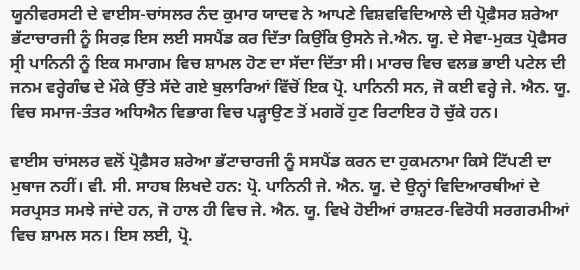ਯੂਨੀਵਰਸਟੀ ਦੇ ਵਾਈਸ-ਚਾਂਸਲਰ ਨੰਦ ਕੁਮਾਰ ਯਾਦਵ ਨੇ ਆਪਣੇ ਵਿਸ਼ਵਵਿਦਿਆਲੇ ਦੀ ਪ੍ਰੋਫ਼ੈਸਰ ਸ਼ਰੇਆ ਭੱਟਾਚਾਰਜੀ ਨੂੰ ਸਿਰਫ਼ ਇਸ ਲਈ ਸਸਪੈਂਡ ਕਰ ਦਿੱਤਾ ਕਿਉਂਕਿ ਉਸਨੇ ਜੇ.ਐਨ. ਯੂ. ਦੇ ਸੇਵਾ-ਮੁਕਤ ਪ੍ਰੋਫੈਸਰ ਸ੍ਰੀ ਪਾਨਿਨੀ ਨੂੰ ਇਕ ਸਮਾਗਮ ਵਿਚ ਸ਼ਾਮਲ ਹੋਣ ਦਾ ਸੱਦਾ ਦਿੱਤਾ ਸੀ। ਮਾਰਚ ਵਿਚ ਵਲਭ ਭਾਈ ਪਟੇਲ ਦੀ ਜਨਮ ਵਰ੍ਹੇਗੰਢ ਦੇ ਮੌਕੇ ਉੱਤੇ ਸੱਦੇ ਗਏ ਬੁਲਾਰਿਆਂ ਵਿੱਚੋਂ ਇਕ ਪ੍ਰੋ. ਪਾਨਿਨੀ ਸਨ, ਜੋ ਕਈ ਵਰ੍ਹੇ ਜੇ. ਐਨ. ਯੂ. ਵਿਚ ਸਮਾਜ-ਤੰਤਰ ਅਧਿਐਨ ਵਿਭਾਗ ਵਿਚ ਪੜ੍ਹਾਉਣ ਤੋਂ ਮਗਰੋਂ ਹੁਣ ਰਿਟਾਇਰ ਹੋ ਚੁੱਕੇ ਹਨ।

ਵਾਈਸ ਚਾਂਸਲਰ ਵਲੋਂ ਪ੍ਰੋਫ਼ੈਸਰ ਸ਼ਰੇਆ ਭੱਟਾਚਾਰਜੀ ਨੂੰ ਸਸਪੈਂਡ ਕਰਨ ਦਾ ਹੁਕਮਨਾਮਾ ਕਿਸੇ ਟਿੱਪਣੀ ਦਾ ਮੁਥਾਜ ਨਹੀਂ। ਵੀ. ਸੀ. ਸਾਹਬ ਲਿਖਦੇ ਹਨ: ਪ੍ਰੋ. ਪਾਨਿਨੀ ਜੇ. ਐਨ. ਯੂ. ਦੇ ਉਨ੍ਹਾਂ ਵਿਦਿਆਰਥੀਆਂ ਦੇ ਸਰਪ੍ਰਸਤ ਸਮਝੇ ਜਾਂਦੇ ਹਨ, ਜੋ ਹਾਲ ਹੀ ਵਿਚ ਜੇ. ਐਨ. ਯੂ. ਵਿਖੇ ਹੋਈਆਂ ਰਾਸ਼ਟਰ-ਵਿਰੋਧੀ ਸਰਗਰਮੀਆਂ ਵਿਚ ਸ਼ਾਮਲ ਸਨ। ਇਸ ਲਈ, ਪ੍ਰੋ.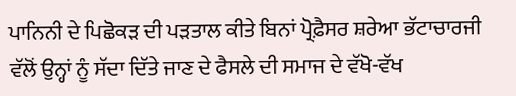ਪਾਨਿਨੀ ਦੇ ਪਿਛੋਕੜ ਦੀ ਪੜਤਾਲ ਕੀਤੇ ਬਿਨਾਂ ਪ੍ਰੋਫ਼ੈਸਰ ਸ਼ਰੇਆ ਭੱਟਾਚਾਰਜੀ ਵੱਲੋਂ ਉਨ੍ਹਾਂ ਨੂੰ ਸੱਦਾ ਦਿੱਤੇ ਜਾਣ ਦੇ ਫੈਸਲੇ ਦੀ ਸਮਾਜ ਦੇ ਵੱਖੋ-ਵੱਖ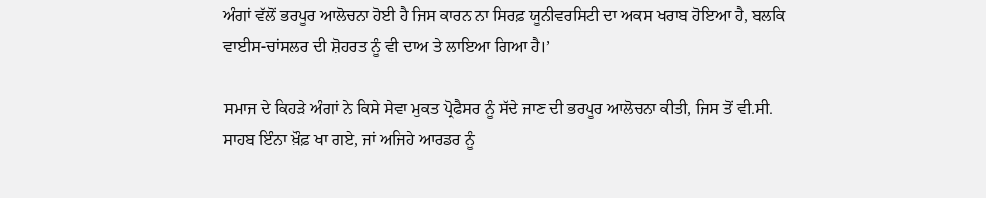ਅੰਗਾਂ ਵੱਲੋਂ ਭਰਪੂਰ ਆਲੋਚਨਾ ਹੋਈ ਹੈ ਜਿਸ ਕਾਰਨ ਨਾ ਸਿਰਫ਼ ਯੂਨੀਵਰਸਿਟੀ ਦਾ ਅਕਸ ਖਰਾਬ ਹੋਇਆ ਹੈ, ਬਲਕਿ ਵਾਈਸ-ਚਾਂਸਲਰ ਦੀ ਸ਼ੋਹਰਤ ਨੂੰ ਵੀ ਦਾਅ ਤੇ ਲਾਇਆ ਗਿਆ ਹੈ।’

ਸਮਾਜ ਦੇ ਕਿਹੜੇ ਅੰਗਾਂ ਨੇ ਕਿਸੇ ਸੇਵਾ ਮੁਕਤ ਪ੍ਰੋਫੈਸਰ ਨੂੰ ਸੱਦੇ ਜਾਣ ਦੀ ਭਰਪੂਰ ਆਲੋਚਨਾ ਕੀਤੀ, ਜਿਸ ਤੋਂ ਵੀ.ਸੀ. ਸਾਹਬ ਇੰਨਾ ਖ਼ੌਫ਼ ਖਾ ਗਏ, ਜਾਂ ਅਜਿਹੇ ਆਰਡਰ ਨੂੰ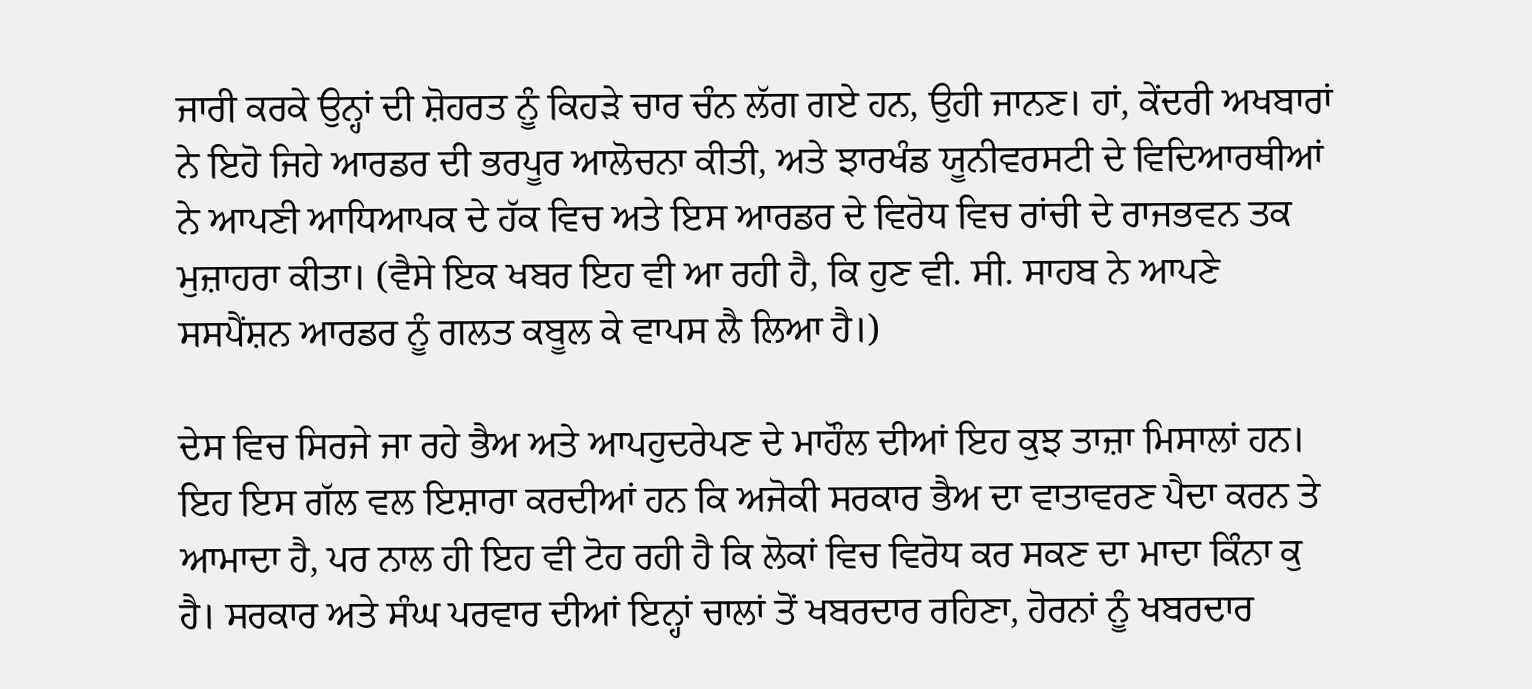ਜਾਰੀ ਕਰਕੇ ਉਨ੍ਹਾਂ ਦੀ ਸ਼ੋਹਰਤ ਨੂੰ ਕਿਹੜੇ ਚਾਰ ਚੰਨ ਲੱਗ ਗਏ ਹਨ, ਉਹੀ ਜਾਨਣ। ਹਾਂ, ਕੇਂਦਰੀ ਅਖਬਾਰਾਂ ਨੇ ਇਹੋ ਜਿਹੇ ਆਰਡਰ ਦੀ ਭਰਪੂਰ ਆਲੋਚਨਾ ਕੀਤੀ, ਅਤੇ ਝਾਰਖੰਡ ਯੂਨੀਵਰਸਟੀ ਦੇ ਵਿਦਿਆਰਥੀਆਂ ਨੇ ਆਪਣੀ ਆਧਿਆਪਕ ਦੇ ਹੱਕ ਵਿਚ ਅਤੇ ਇਸ ਆਰਡਰ ਦੇ ਵਿਰੋਧ ਵਿਚ ਰਾਂਚੀ ਦੇ ਰਾਜਭਵਨ ਤਕ ਮੁਜ਼ਾਹਰਾ ਕੀਤਾ। (ਵੈਸੇ ਇਕ ਖਬਰ ਇਹ ਵੀ ਆ ਰਹੀ ਹੈ, ਕਿ ਹੁਣ ਵੀ. ਸੀ. ਸਾਹਬ ਨੇ ਆਪਣੇ ਸਸਪੈਂਸ਼ਨ ਆਰਡਰ ਨੂੰ ਗਲਤ ਕਬੂਲ ਕੇ ਵਾਪਸ ਲੈ ਲਿਆ ਹੈ।)

ਦੇਸ ਵਿਚ ਸਿਰਜੇ ਜਾ ਰਹੇ ਭੈਅ ਅਤੇ ਆਪਹੁਦਰੇਪਣ ਦੇ ਮਾਹੌਲ ਦੀਆਂ ਇਹ ਕੁਝ ਤਾਜ਼ਾ ਮਿਸਾਲਾਂ ਹਨ। ਇਹ ਇਸ ਗੱਲ ਵਲ ਇਸ਼ਾਰਾ ਕਰਦੀਆਂ ਹਨ ਕਿ ਅਜੋਕੀ ਸਰਕਾਰ ਭੈਅ ਦਾ ਵਾਤਾਵਰਣ ਪੈਦਾ ਕਰਨ ਤੇ ਆਮਾਦਾ ਹੈ, ਪਰ ਨਾਲ ਹੀ ਇਹ ਵੀ ਟੋਹ ਰਹੀ ਹੈ ਕਿ ਲੋਕਾਂ ਵਿਚ ਵਿਰੋਧ ਕਰ ਸਕਣ ਦਾ ਮਾਦਾ ਕਿੰਨਾ ਕੁ ਹੈ। ਸਰਕਾਰ ਅਤੇ ਸੰਘ ਪਰਵਾਰ ਦੀਆਂ ਇਨ੍ਹਾਂ ਚਾਲਾਂ ਤੋਂ ਖਬਰਦਾਰ ਰਹਿਣਾ, ਹੋਰਨਾਂ ਨੂੰ ਖਬਰਦਾਰ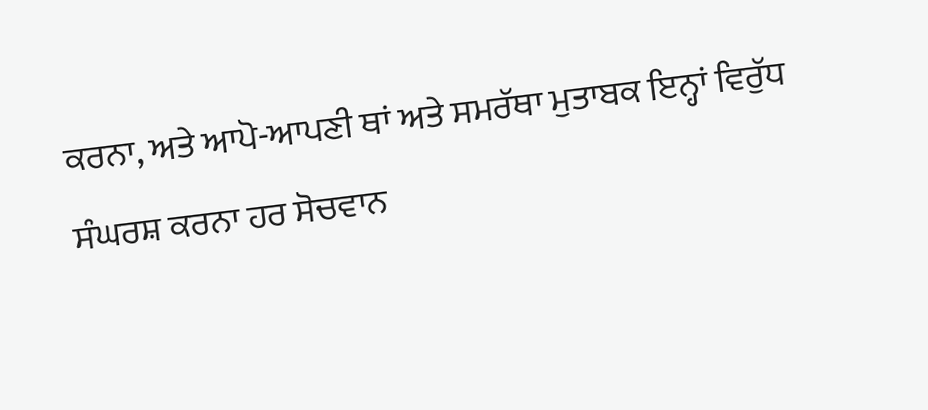ਕਰਨਾ, ਅਤੇ ਆਪੋ-ਆਪਣੀ ਥਾਂ ਅਤੇ ਸਮਰੱਥਾ ਮੁਤਾਬਕ ਇਨ੍ਹਾਂ ਵਿਰੁੱਧ ਸੰਘਰਸ਼ ਕਰਨਾ ਹਰ ਸੋਚਵਾਨ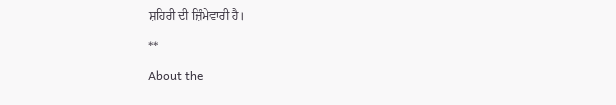ਸ਼ਹਿਰੀ ਦੀ ਜ਼ਿੰਮੇਵਾਰੀ ਹੈ।

**

About the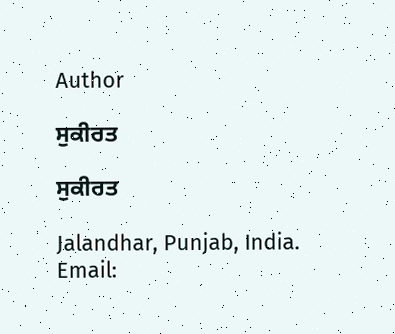Author

ਸੁਕੀਰਤ

ਸੁਕੀਰਤ

Jalandhar, Punjab, India.
Email: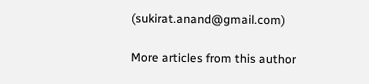(sukirat.anand@gmail.com)

More articles from this author